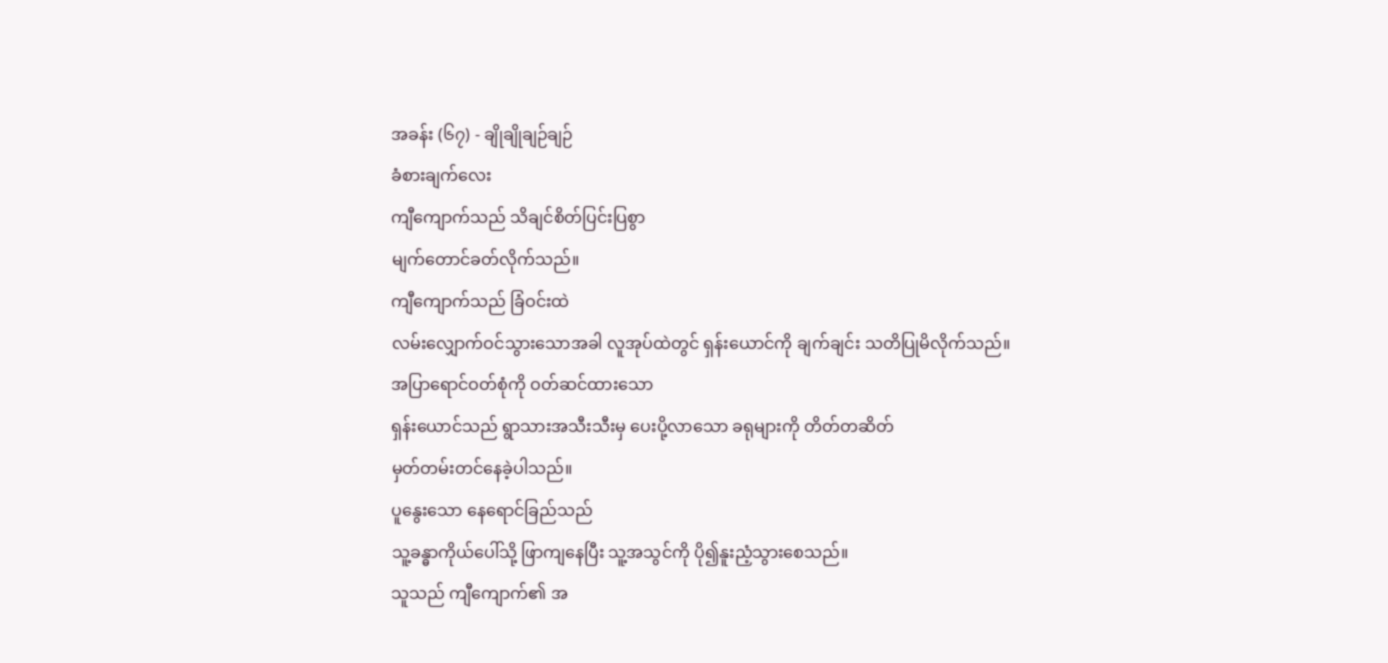အခန်း (၆၇) - ချိုချိုချဉ်ချဉ်
ခံစားချက်လေး
ကျီကျောက်သည် သိချင်စိတ်ပြင်းပြစွာ
မျက်တောင်ခတ်လိုက်သည်။
ကျီကျောက်သည် ခြံဝင်းထဲ
လမ်းလျှောက်ဝင်သွားသောအခါ လူအုပ်ထဲတွင် ရှန်းယောင်ကို ချက်ချင်း သတိပြုမိလိုက်သည်။
အပြာရောင်ဝတ်စုံကို ဝတ်ဆင်ထားသော
ရှန်းယောင်သည် ရွာသားအသီးသီးမှ ပေးပို့လာသော ခရုများကို တိတ်တဆိတ်
မှတ်တမ်းတင်နေခဲ့ပါသည်။
ပူနွေးသော နေရောင်ခြည်သည်
သူ့ခန္ဓာကိုယ်ပေါ်သို့ ဖြာကျနေပြီး သူ့အသွင်ကို ပို၍နူးညံ့သွားစေသည်။
သူသည် ကျီကျောက်၏ အ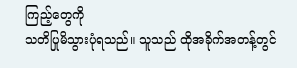ကြည့်တွေကို
သတိပြုမိသွားပုံရသည်။ သူသည် ထိုအခိုက်အတန့်တွင်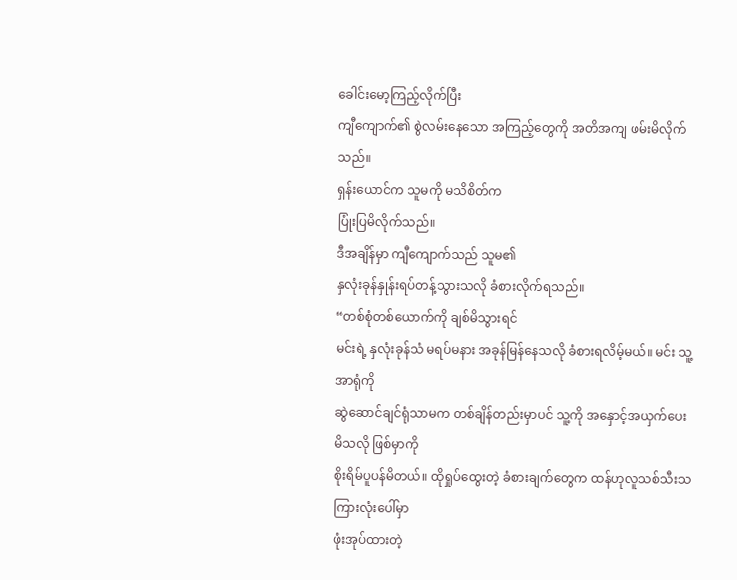ခေါင်းမော့ကြည့်လိုက်ပြီး
ကျီကျောက်၏ စွဲလမ်းနေသော အကြည့်တွေကို အတိအကျ ဖမ်းမိလိုက်သည်။
ရှန်းယောင်က သူမကို မသိစိတ်က
ပြုံးပြမိလိုက်သည်။
ဒီအချိန်မှာ ကျီကျောက်သည် သူမ၏
နှလုံးခုန်နှုန်းရပ်တန့်သွားသလို ခံစားလိုက်ရသည်။
“တစ်စုံတစ်ယောက်ကို ချစ်မိသွားရင်
မင်းရဲ့ နှလုံးခုန်သံ မရပ်မနား အခုန်မြန်နေသလို ခံစားရလိမ့်မယ်။ မင်း သူ့အာရုံကို
ဆွဲဆောင်ချင်ရုံသာမက တစ်ချိန်တည်းမှာပင် သူ့ကို အနှောင့်အယှက်ပေးမိသလို ဖြစ်မှာကို
စိုးရိမ်ပူပန်မိတယ်။ ထိုရှုပ်ထွေးတဲ့ ခံစားချက်တွေက ထန်ဟုလူသစ်သီးသကြားလုံးပေါ်မှာ
ဖုံးအုပ်ထားတဲ့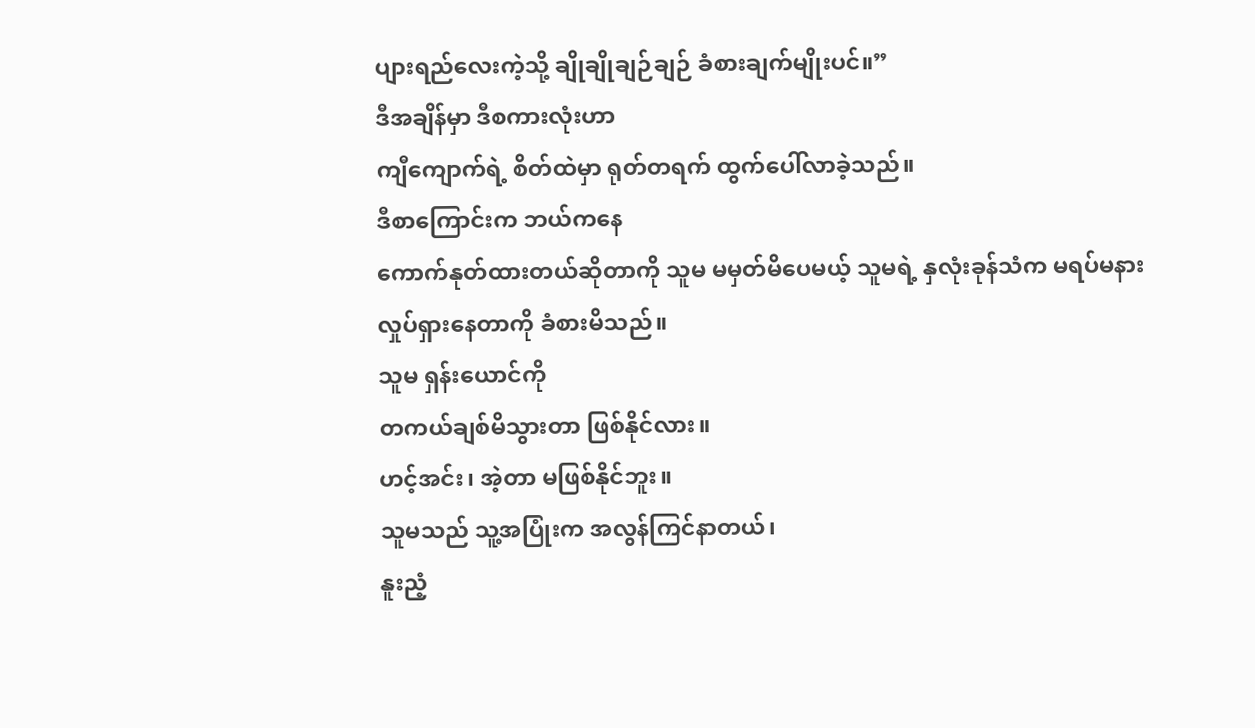ပျားရည်လေးကဲ့သို့ ချိုချိုချဉ်ချဉ် ခံစားချက်မျိုးပင်။”
ဒီအချိန်မှာ ဒီစကားလုံးဟာ
ကျီကျောက်ရဲ့ စိတ်ထဲမှာ ရုတ်တရက် ထွက်ပေါ်လာခဲ့သည်။
ဒီစာကြောင်းက ဘယ်ကနေ
ကောက်နုတ်ထားတယ်ဆိုတာကို သူမ မမှတ်မိပေမယ့် သူမရဲ့ နှလုံးခုန်သံက မရပ်မနား
လှုပ်ရှားနေတာကို ခံစားမိသည်။
သူမ ရှန်းယောင်ကို
တကယ်ချစ်မိသွားတာ ဖြစ်နိုင်လား။
ဟင့်အင်း၊ အဲ့တာ မဖြစ်နိုင်ဘူး။
သူမသည် သူ့အပြုံးက အလွန်ကြင်နာတယ်၊
နူးညံ့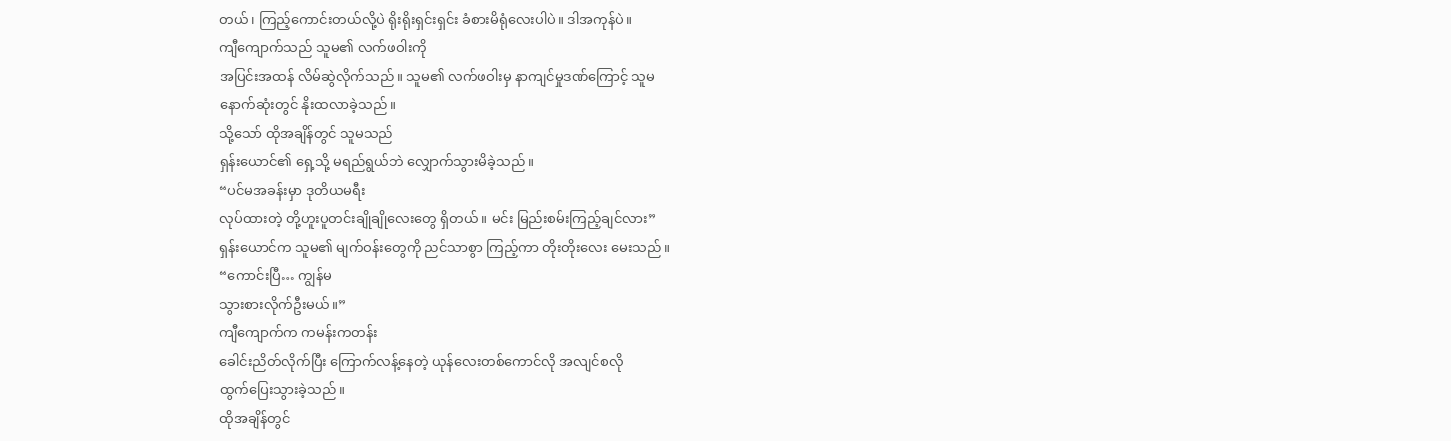တယ်၊ ကြည့်ကောင်းတယ်လို့ပဲ ရိုးရိုးရှင်းရှင်း ခံစားမိရုံလေးပါပဲ။ ဒါအကုန်ပဲ။
ကျီကျောက်သည် သူမ၏ လက်ဖဝါးကို
အပြင်းအထန် လိမ်ဆွဲလိုက်သည်။ သူမ၏ လက်ဖဝါးမှ နာကျင်မှုဒဏ်ကြောင့် သူမ
နောက်ဆုံးတွင် နိုးထလာခဲ့သည်။
သို့သော် ထိုအချိန်တွင် သူမသည်
ရှန်းယောင်၏ ရှေ့သို့ မရည်ရွယ်ဘဲ လျှောက်သွားမိခဲ့သည်။
“ပင်မအခန်းမှာ ဒုတိယမရီး
လုပ်ထားတဲ့ တို့ဟူးပူတင်းချိုချိုလေးတွေ ရှိတယ်။ မင်း မြည်းစမ်းကြည့်ချင်လား”
ရှန်းယောင်က သူမ၏ မျက်ဝန်းတွေကို ညင်သာစွာ ကြည့်ကာ တိုးတိုးလေး မေးသည်။
“ကောင်းပြီ… ကျွန်မ
သွားစားလိုက်ဦးမယ်။”
ကျီကျောက်က ကမန်းကတန်း
ခေါင်းညိတ်လိုက်ပြီး ကြောက်လန့်နေတဲ့ ယုန်လေးတစ်ကောင်လို အလျင်စလို
ထွက်ပြေးသွားခဲ့သည်။
ထိုအချိန်တွင်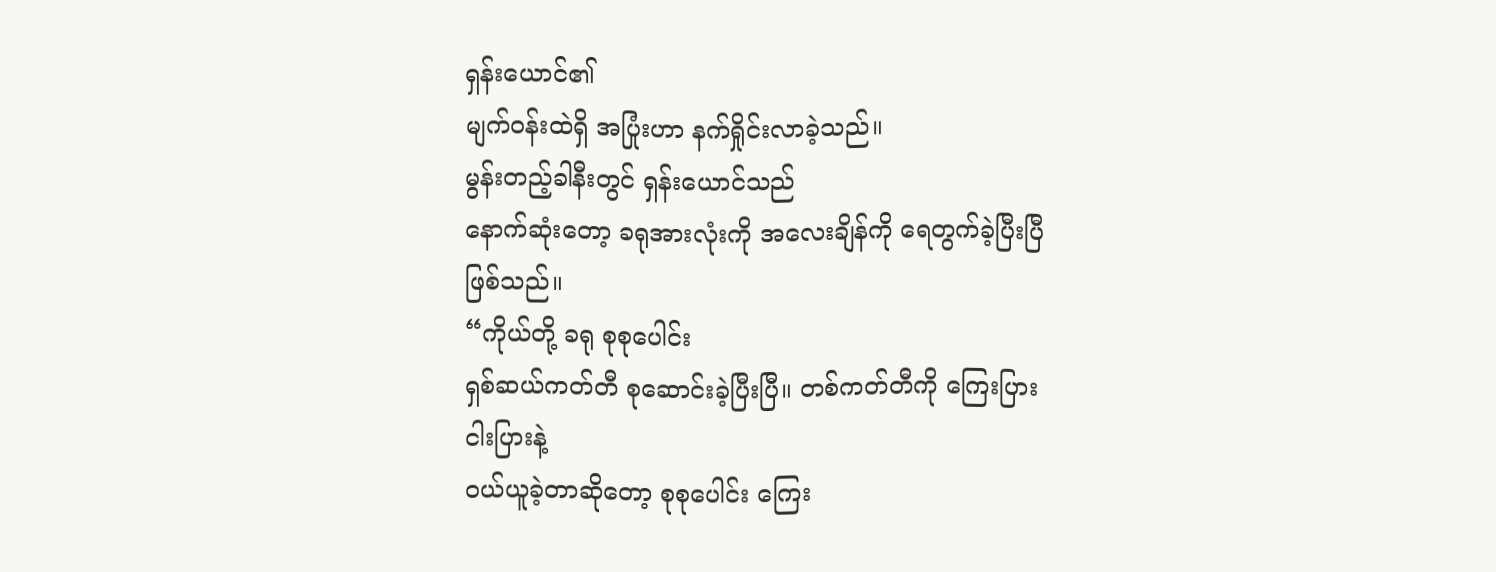ရှန်းယောင်၏
မျက်ဝန်းထဲရှိ အပြုံးဟာ နက်ရှိုင်းလာခဲ့သည်။
မွန်းတည့်ခါနီးတွင် ရှန်းယောင်သည်
နောက်ဆုံးတော့ ခရုအားလုံးကို အလေးချိန်ကို ရေတွက်ခဲ့ပြီးပြီဖြစ်သည်။
“ကိုယ်တို့ ခရု စုစုပေါင်း
ရှစ်ဆယ်ကတ်တီ စုဆောင်းခဲ့ပြီးပြီ။ တစ်ကတ်တီကို ကြေးပြား ငါးပြားနဲ့
ဝယ်ယူခဲ့တာဆိုတော့ စုစုပေါင်း ကြေး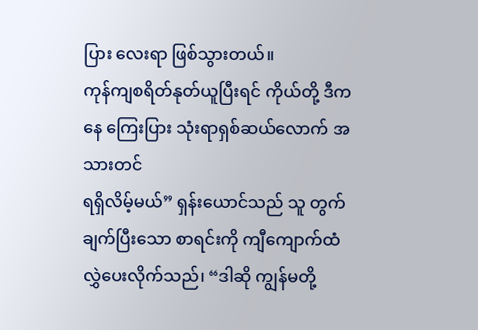ပြား လေးရာ ဖြစ်သွားတယ်။
ကုန်ကျစရိတ်နုတ်ယူပြီးရင် ကိုယ်တို့ ဒီကနေ ကြေးပြား သုံးရာရှစ်ဆယ်လောက် အသားတင်
ရရှိလိမ့်မယ်” ရှန်းယောင်သည် သူ တွက်ချက်ပြီးသော စာရင်းကို ကျီကျောက်ထံ
လွှဲပေးလိုက်သည်၊ “ဒါဆို ကျွန်မတို့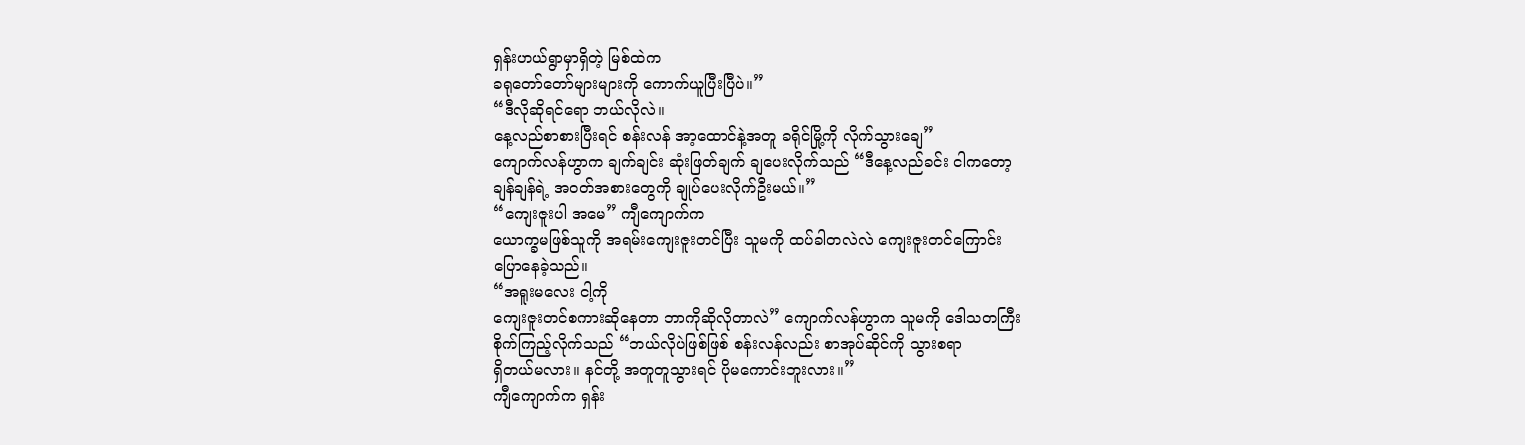ရှန်းဟယ်ရွာမှာရှိတဲ့ မြစ်ထဲက
ခရုတော်တော်များများကို ကောက်ယူပြီးပြီပဲ။”
“ဒီလိုဆိုရင်ရော ဘယ်လိုလဲ။
နေ့လည်စာစားပြီးရင် စန်းလန် အာ့ထောင်နဲ့အတူ ခရိုင်မြို့ကို လိုက်သွားချေ”
ကျောက်လန်ဟွာက ချက်ချင်း ဆုံးဖြတ်ချက် ချပေးလိုက်သည် “ဒီနေ့လည်ခင်း ငါကတော့
ချန်ချန်ရဲ့ အဝတ်အစားတွေကို ချုပ်ပေးလိုက်ဦးမယ်။”
“ကျေးဇူးပါ အမေ” ကျီကျောက်က
ယောက္ခမဖြစ်သူကို အရမ်းကျေးဇူးတင်ပြီး သူမကို ထပ်ခါတလဲလဲ ကျေးဇူးတင်ကြောင်း
ပြောနေခဲ့သည်။
“အရူးမလေး ငါ့ကို
ကျေးဇူးတင်စကားဆိုနေတာ ဘာကိုဆိုလိုတာလဲ” ကျောက်လန်ဟွာက သူမကို ဒေါသတကြီး
စိုက်ကြည့်လိုက်သည် “ဘယ်လိုပဲဖြစ်ဖြစ် စန်းလန်လည်း စာအုပ်ဆိုင်ကို သွားစရာ
ရှိတယ်မလား။ နင်တို့ အတူတူသွားရင် ပိုမကောင်းဘူးလား။”
ကျီကျောက်က ရှန်း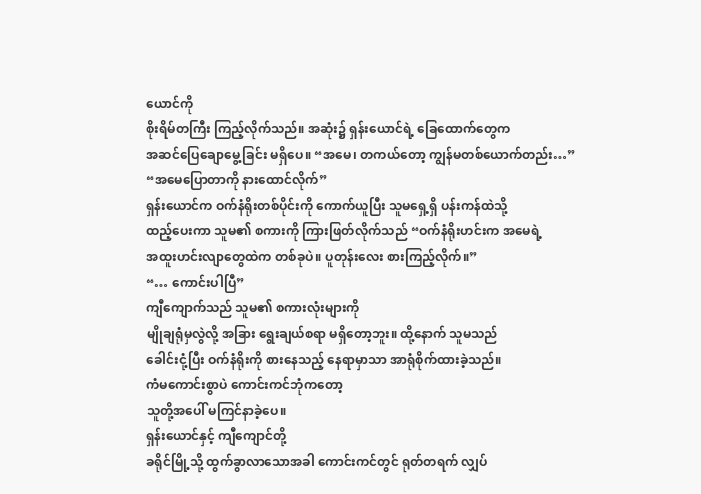ယောင်ကို
စိုးရိမ်တကြီး ကြည့်လိုက်သည်။ အဆုံး၌ ရှန်းယောင်ရဲ့ ခြေထောက်တွေက
အဆင်ပြေချောမွေ့ခြင်း မရှိပေ။ “အမေ၊ တကယ်တော့ ကျွန်မတစ်ယောက်တည်း…”
“အမေပြောတာကို နားထောင်လိုက်”
ရှန်းယောင်က ဝက်နံရိုးတစ်ပိုင်းကို ကောက်ယူပြီး သူမရှေ့ရှိ ပန်းကန်ထဲသို့
ထည့်ပေးကာ သူမ၏ စကားကို ကြားဖြတ်လိုက်သည် “ဝက်နံရိုးဟင်းက အမေရဲ့
အထူးဟင်းလျာတွေထဲက တစ်ခုပဲ။ ပူတုန်းလေး စားကြည့်လိုက်။”
“… ကောင်းပါပြီ”
ကျီကျောက်သည် သူမ၏ စကားလုံးများကို
မျိုချရုံမှလွဲလို့ အခြား ရွေးချယ်စရာ မရှိတော့ဘူး။ ထို့နောက် သူမသည်
ခေါင်းငုံ့ပြီး ဝက်နံရိုးကို စားနေသည့် နေရာမှာသာ အာရုံစိုက်ထားခဲ့သည်။
ကံမကောင်းစွာပဲ ကောင်းကင်ဘုံကတော့
သူတို့အပေါ် မကြင်နာခဲ့ပေ။
ရှန်းယောင်နှင့် ကျီကျောင်တို့
ခရိုင်မြို့သို့ ထွက်ခွာလာသောအခါ ကောင်းကင်တွင် ရုတ်တရက် လျှပ်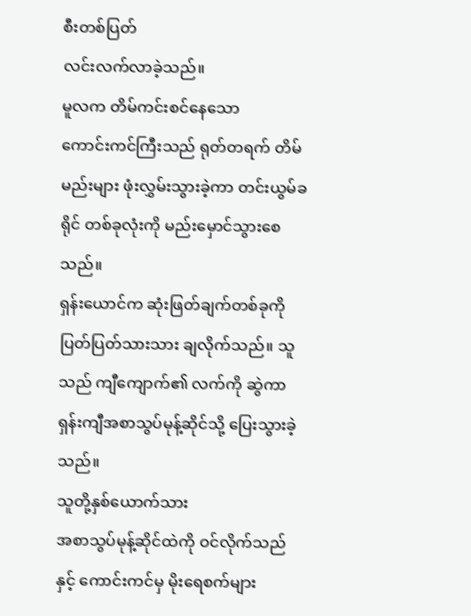စီးတစ်ပြတ်
လင်းလက်လာခဲ့သည်။
မူလက တိမ်ကင်းစင်နေသော
ကောင်းကင်ကြီးသည် ရုတ်တရက် တိမ်မည်းများ ဖုံးလွှမ်းသွားခဲ့ကာ တင်းယွမ်ခရိုင် တစ်ခုလုံးကို မည်းမှောင်သွားစေသည်။
ရှန်းယောင်က ဆုံးဖြတ်ချက်တစ်ခုကို
ပြတ်ပြတ်သားသား ချလိုက်သည်။ သူသည် ကျီကျောက်၏ လက်ကို ဆွဲကာ
ရှန်းကျီအစာသွပ်မုန့်ဆိုင်သို့ ပြေးသွားခဲ့သည်။
သူတို့နှစ်ယောက်သား
အစာသွပ်မုန့်ဆိုင်ထဲကို ဝင်လိုက်သည်နှင့် ကောင်းကင်မှ မိုးရေစက်များ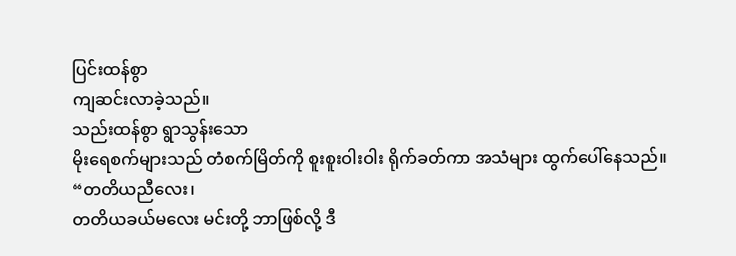ပြင်းထန်စွာ
ကျဆင်းလာခဲ့သည်။
သည်းထန်စွာ ရွာသွန်းသော
မိုးရေစက်များသည် တံစက်မြိတ်ကို စူးစူးဝါးဝါး ရိုက်ခတ်ကာ အသံများ ထွက်ပေါ်နေသည်။
“တတိယညီလေး၊
တတိယခယ်မလေး မင်းတို့ ဘာဖြစ်လို့ ဒီ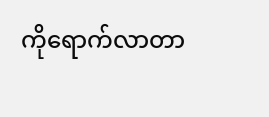ကိုရောက်လာတာ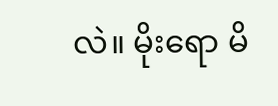လဲ။ မိုးရော မိ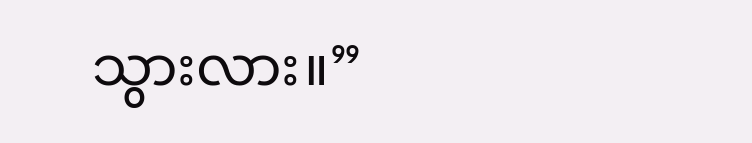သွားလား။”